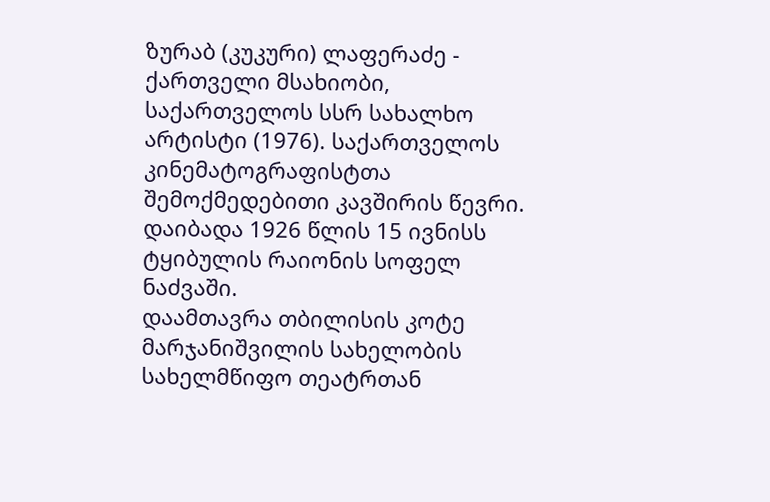ზურაბ (კუკური) ლაფერაძე - ქართველი მსახიობი, საქართველოს სსრ სახალხო არტისტი (1976). საქართველოს კინემატოგრაფისტთა შემოქმედებითი კავშირის წევრი.
დაიბადა 1926 წლის 15 ივნისს ტყიბულის რაიონის სოფელ ნაძვაში.
დაამთავრა თბილისის კოტე მარჯანიშვილის სახელობის სახელმწიფო თეატრთან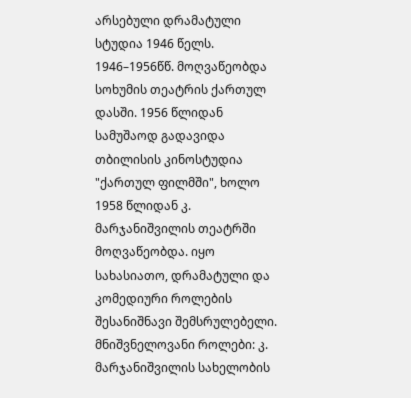არსებული დრამატული სტუდია 1946 წელს.
1946–1956წწ. მოღვაწეობდა სოხუმის თეატრის ქართულ დასში. 1956 წლიდან სამუშაოდ გადავიდა თბილისის კინოსტუდია "ქართულ ფილმში", ხოლო 1958 წლიდან კ. მარჯანიშვილის თეატრში მოღვაწეობდა. იყო სახასიათო, დრამატული და კომედიური როლების შესანიშნავი შემსრულებელი.
მნიშვნელოვანი როლები: კ. მარჯანიშვილის სახელობის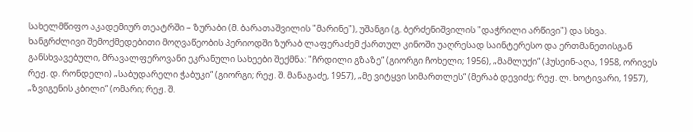სახელმწიფო აკადემიურ თეატრში – ზურაბი (მ. ბარათაშვილის "მარინე"), უშანგი (გ. ბერძენიშვილის "დაჭრილი არწივი") და სხვა.
ხანგრძლივი შემოქმედებითი მოღვაწეობის პერიოდში ზურაბ ლაფერაძემ ქართულ კინოში უაღრესად საინტერესო და ერთმანეთისგან განსხვავებული, მრავალფეროვანი ეკრანული სახეები შექმნა: "ჩრდილი გზაზე“ (გიორგი ჩოხელი; 1956), „მამლუქი“ (ჰუსეინ-აღა, 1958, ორივეს რეჟ. დ. რონდელი) „საბუდარელი ჭაბუკი“ (გიორგი; რეჟ. შ. მანაგაძე, 1957), „მე ვიტყვი სიმართლეს“ (მერაბ დევიძე; რეჟ. ლ. ხოტივარი, 1957), „ზვიგენის კბილი“ (ომარი; რეჟ. შ.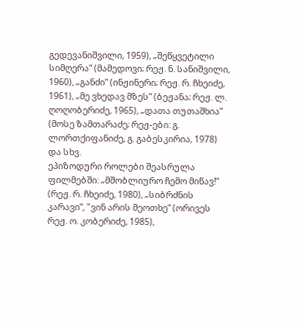გედევანიშვილი, 1959), „შეწყვეტილი სიმღერა“ (მამედოვი; რეჟ. ნ. სანიშვილი, 1960), „განძი“ (ინჟინერი; რეჟ. რ. ჩხეიძე, 1961), „მე ვხედავ მზეს“ (ბეჟანა; რეჟ. ლ. ღოღობერიძე, 1965), „დათა თუთაშხია“ (მოსე ზამთარაძე; რეჟ-ები: გ. ლორთქიფანიძე, გ. გაბესკირია, 1978) და სხვ.
ეპიზოდური როლები შეასრულა ფილმებში: „მშობლიურო ჩემო მიწავ!“ (რეჟ. რ. ჩხეიძე, 1980), „სიბრძნის კარავი“, "ვინ არის მეოთხე“ (ორივეს რეჟ. ო. კობერიძე, 1985),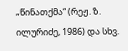„წინათქმა“ (რეჟ. ზ. ილურიძე, 1986) და სხვ.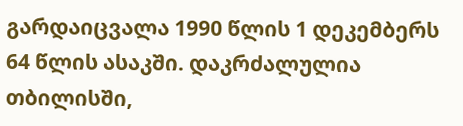გარდაიცვალა 1990 წლის 1 დეკემბერს 64 წლის ასაკში. დაკრძალულია თბილისში,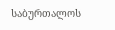საბურთალოს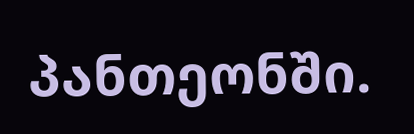პანთეონში.